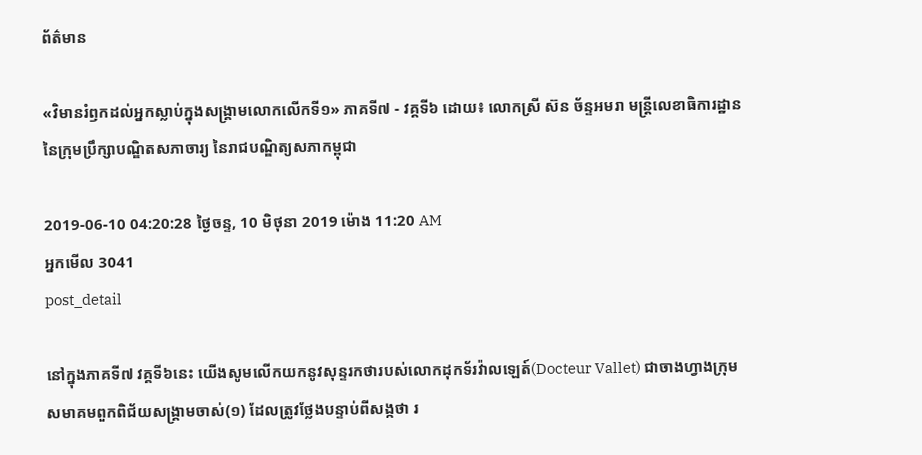ព័ត៌មាន

«វិមានរំឭកដល់អ្នកស្លាប់ក្នុងសង្គ្រាមលោកលើកទី១» ភាគទី៧ - វគ្គទី៦ ដោយ៖ លោកស្រី ស៊ន ច័ន្ទអមរា មន្ត្រីលេខាធិការដ្ឋាននៃក្រុមប្រឹក្សាបណ្ឌិតសភាចារ្យ នៃរាជបណ្ឌិត្យសភាកម្ពុជា

2019-06-10 04:20:28 ថ្ងៃចន្ទ, 10 មិថុនា 2019 ម៉ោង 11:20 AM
អ្នកមើល 3041
post_detail

នៅក្នុងភាគទី៧ វគ្គទី៦នេះ យើងសូមលើកយកនូវសុន្ទរកថារបស់លោកដុកទ័រវ៉ាលឡេត៍(Docteur Vallet) ជាចាងហ្វាងក្រុមសមាគមពួកពិជ័យសង្គ្រាមចាស់(១) ដែលត្រូវថ្លែងបន្ទាប់ពីសង្កថា រ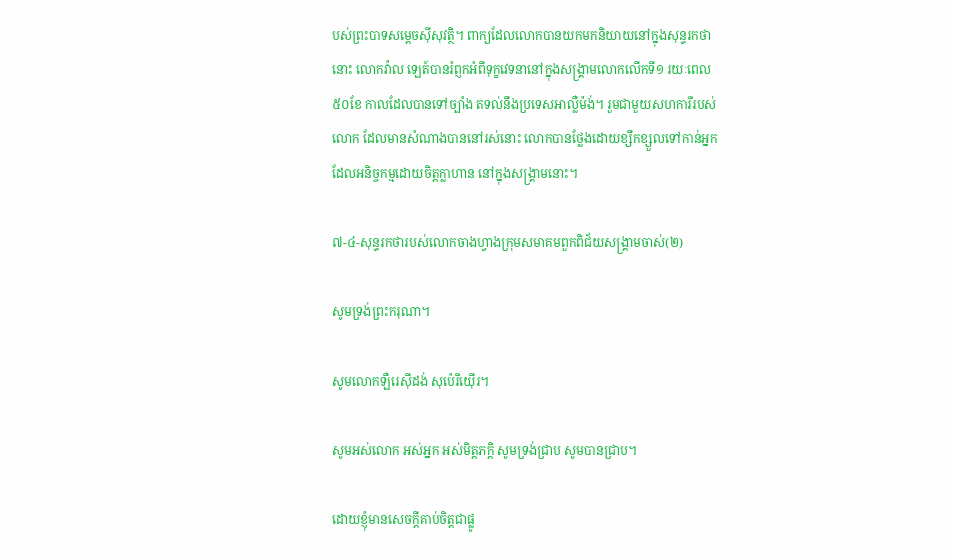បស់ព្រះបាទសម្តេចស៊ីសុវត្ថិ។ ពាក្យដែលលោកបានយកមកនិយាយនៅក្នុងសុន្ទរកថានោះ លោកវ៉ាល ឡេត៍បានរំព្ញកអំពីទុក្ខវេទនានៅក្នុងសង្គ្រាមលោកលើកទី១ រយៈពេល៥០ខែ កាលដែលបានទៅច្បាំង តទល់នឹងប្រទេសអាល្លឺម៉ង់។ រួមជាមួយសហការីរបស់លោក ដែលមានសំណាងបាននៅរស់នោះ លោកបានថ្លែងដោយខ្សឹកខ្សួលទៅកាន់អ្នកដែលអនិច្ចកម្មដោយចិត្តក្លាហាន នៅក្នុងសង្គ្រាមនោះ។

៧-៤-សុន្ទរកថារបស់លោកចាងហ្វាងក្រុមសមាគមពួកពិជ័យសង្គ្រាមចាស់(២)

សូមទ្រង់ព្រះករុណា។

សូមលោកឡឺរេស៊ីដង់ សុប៉េរីយ៉ើរ។

សូមអស់លោក អស់អ្នក អស់មិត្តភក្តិ សូមទ្រង់ជ្រាប សូមបានជ្រាប។

ដោយខ្ញុំមានសេចក្តីគាប់ចិត្តជាផ្លូ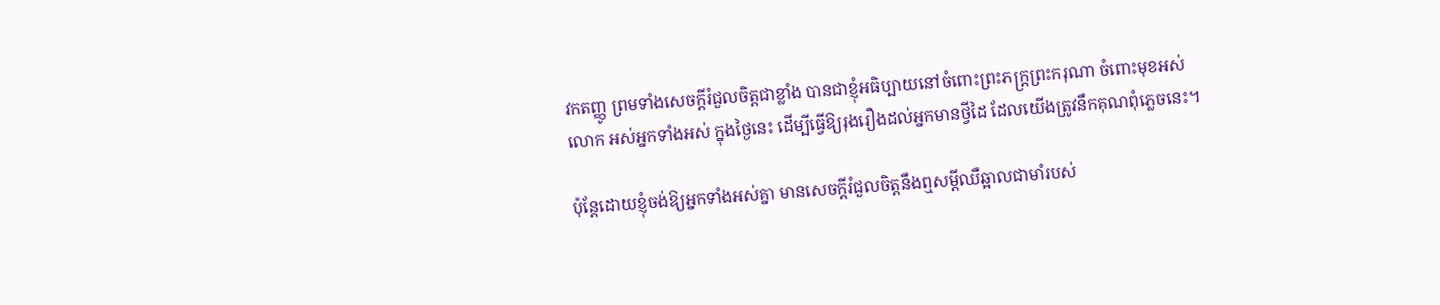វកតញ្ញូ ព្រមទាំងសេចក្តីរំជួលចិត្តជាខ្លាំង បានជាខ្ញុំអធិប្បាយនៅចំពោះព្រះភក្រ្តព្រះករុណា ចំពោះមុខអស់លោក អស់អ្នកទាំងអស់ ក្នុងថ្ងៃនេះ ដើម្បីធ្វើឱ្យរុងរឿងដល់អ្នកមានថ្វីដៃ ដែលយើងត្រូវនឹកគុណពុំភ្លេចនេះ។

ប៉ុន្តែដោយខ្ញុំចង់ឱ្យអ្នកទាំងអស់គ្នា មានសេចក្តីរំជួលចិត្តនឹងឮសម្តីឈឺឆ្អាលជាមាំរបស់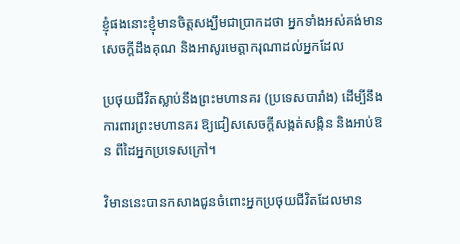ខ្ញុំផងនោះខ្ញុំមានចិត្តសង្ឃឹមជាប្រាកដថា អ្នកទាំងអស់គង់មានសេចក្តីដឹងគុណ និងអាសូរមេត្តាករុណាដល់អ្នកដែល

ប្រថុយជីវិតស្លាប់នឹងព្រះមហានគរ (ប្រទេសបារាំង) ដើម្បីនឹងការពារព្រះមហានគរ ឱ្យជៀសសេចក្តីសង្កត់សង្កិន និងអាប់ឱន ពីដៃអ្នកប្រទេសក្រៅ។

វិមាននេះបានកសាងជូនចំពោះអ្នកប្រថុយជីវិតដែលមាន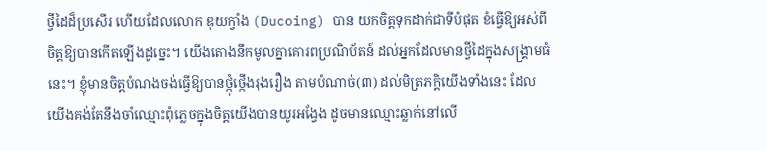ថ្វីដៃដ៏ប្រសើរ ហើយដែលលោក ឌុយក្វាំង (Ducoing) បាន យកចិត្តទុកដាក់ជាទីបំផុត ខំធ្វើឱ្យអស់ពីចិត្តឱ្យបានកើតឡើងដូច្នេះ។ យើងតោងនឹកមូលគ្នាគោរពប្រណិប័តន៍ ដល់អ្នកដែលមានថ្វីដៃក្នុងសង្គ្រាមធំនេះ។ ខ្ញុំមានចិត្តបំណងចង់ធ្វើឱ្យបានថ្កុំថ្កើងរុងរឿង តាមបំណាច់(៣) ដល់មិត្រភក្តិយើងទាំងនេះ ដែលយើងគង់តែនឹងចាំឈ្មោះពុំភ្លេចក្នុងចិត្តយើងបានយូរអង្វែង ដូចមានឈ្មោះឆ្លាក់នៅលើ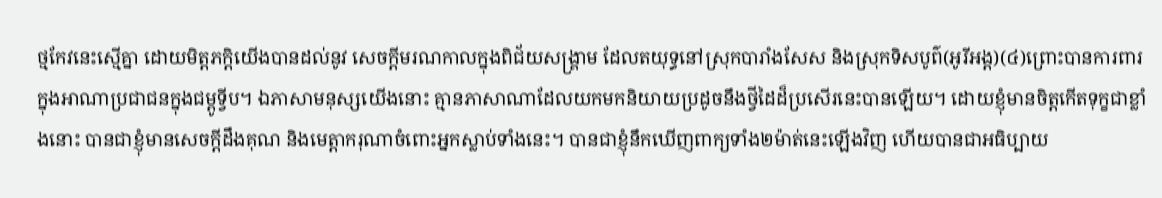ថ្មកែវនេះស្មើគ្នា ដោយមិត្តភក្តិយើងបានដល់នូវ សេចក្តីមរណកាលក្នុងពិជ័យសង្គ្រាម ដែលតយុទ្ធនៅស្រុកបារាំងសែស និងស្រុកទិសបូព៌(អូរីអង្ត)(៤)ព្រោះបានការពារក្នុងអាណាប្រជាជនក្នុងជម្ពូទ្វីប។ ឯភាសាមនុស្សយើងនោះ គ្មានភាសាណាដែលយកមកនិយាយប្រដូចនឹងថ្វីដៃដ៏ប្រសើរនេះបានឡើយ។ ដោយខ្ញុំមានចិត្តកើតទុក្ខជាខ្លាំងនោះ បានជាខ្ញុំមានសេចក្តីដឹងគុណ និងមេត្តាករុណាចំពោះអ្នកស្លាប់ទាំងនេះ។ បានជាខ្ញុំនឹកឃើញពាក្យទាំង២ម៉ាត់នេះឡើងវិញ ហើយបានជាអធិប្បាយ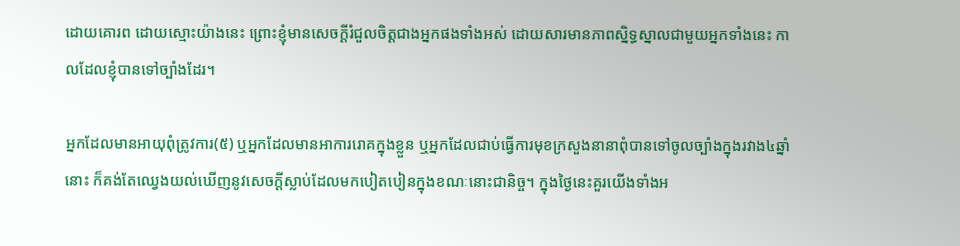ដោយគោរព ដោយស្មោះយ៉ាងនេះ ព្រោះខ្ញុំមានសេចក្តីរំជួលចិត្តជាងអ្នកផងទាំងអស់ ដោយសារមានភាពស្និទ្ធស្នាលជាមួយអ្នកទាំងនេះ កាលដែលខ្ញុំបានទៅច្បាំងដែរ។

អ្នកដែលមានអាយុពុំត្រូវការ(៥) ឬអ្នកដែលមានអាការរោគក្នុងខ្លួន ឬអ្នកដែលជាប់ធ្វើការមុខក្រសួងនានាពុំបានទៅចូលច្បាំងក្នុងរវាង៤ឆ្នាំនោះ ក៏គង់តែឈ្វេងយល់ឃើញនូវសេចក្តីស្លាប់ដែលមកបៀតបៀនក្នុងខណៈនោះជានិច្ច។ ក្នុងថ្ងៃនេះគួរយើងទាំងអ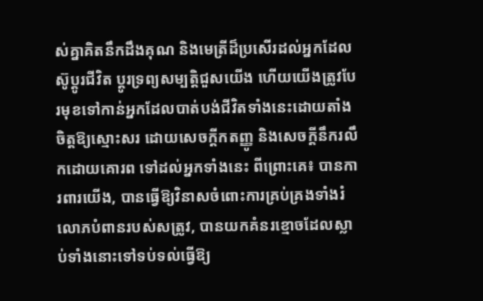ស់គ្នាគិតនឹកដឹងគុណ និងមេត្រីដ៏ប្រសើរដល់អ្នកដែលស៊ូប្តូរជីវិត ប្តូរទ្រព្យសម្បត្តិជួសយើង ហើយយើងត្រូវបែរមុខទៅកាន់អ្នកដែលបាត់បង់ជីវិតទាំងនេះដោយតាំងចិត្តឱ្យស្មោះសរ ដោយសេចក្តីកតញ្ញូ និងសេចក្តីនឹករលឹកដោយគោរព ទៅដល់អ្នកទាំងនេះ ពីព្រោះគេ៖ បានការពារយើង, បានធ្វើឱ្យវិនាសចំពោះការគ្រប់គ្រងទាំងរំលោភបំពានរបស់សត្រូវ, បានយកគំនរខ្មោចដែលស្លាប់ទាំងនោះទៅទប់ទល់ធ្វើឱ្យ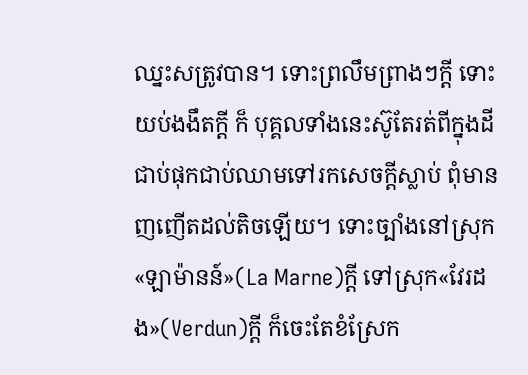ឈ្នះសត្រូវបាន។ ទោះព្រលឹមព្រាងៗក្តី ទោះយប់ងងឹតក្តី ក៏ បុគ្គលទាំងនេះស៊ូតែរត់ពីក្នុងដី ជាប់ផុកជាប់ឈាមទៅរកសេចក្តីស្លាប់ ពុំមានញញើតដល់តិចឡើយ។ ទោះច្បាំងនៅស្រុក«ឡាម៉ានន៍»(La Marne)ក្តី ទៅស្រុក«វែរដង»(Verdun)ក្តី ក៏ចេះតែខំស្រែក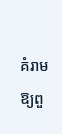គំរាម ឱ្យពួ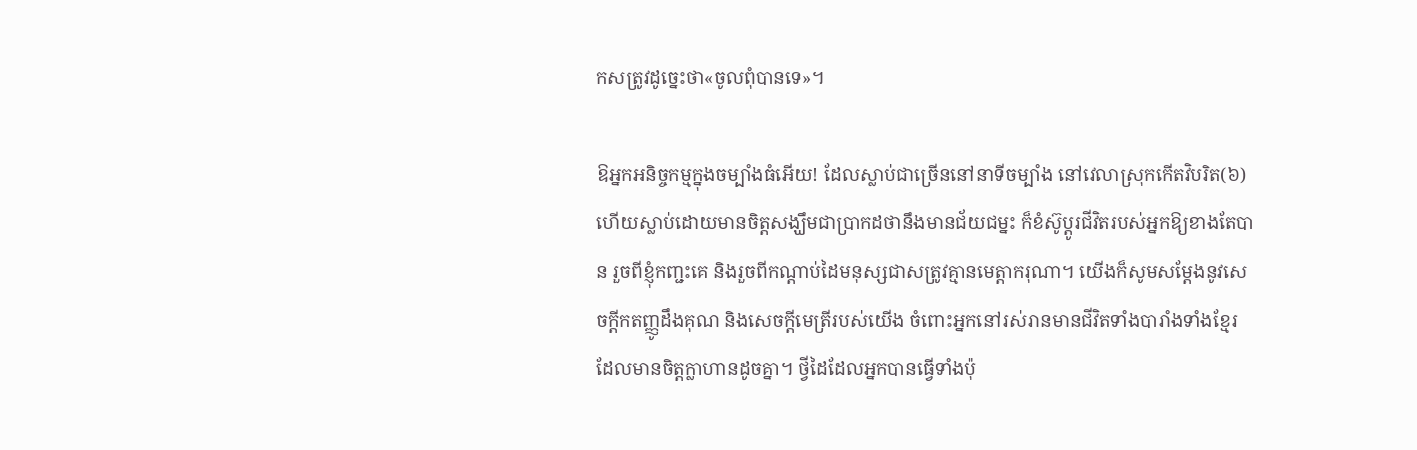កសត្រូវដូច្នេះថា«ចូលពុំបានទេ»។

ឱអ្នកអនិច្ចកម្មក្នុងចម្បាំងធំអើយ! ដែលស្លាប់ជាច្រើននៅនាទីចម្បាំង នៅវេលាស្រុកកើតវិបរិត(៦)ហើយស្លាប់ដោយមានចិត្តសង្ឃឹមជាប្រាកដថានឹងមានជ័យជម្នះ ក៏ខំស៊ូប្តូរជីវិតរបស់អ្នកឱ្យខាងតែបាន រួចពីខ្ញុំកញ្ជះគេ និងរួចពីកណ្តាប់ដៃមនុស្សជាសត្រូវគ្មានមេត្តាករុណា។ យើងក៏សូមសម្តែងនូវសេចក្តីកតញ្ញូដឹងគុណ និងសេចក្តីមេត្រីរបស់យើង ចំពោះអ្នកនៅរស់រានមានជីវិតទាំងបារាំងទាំងខ្មែរ ដែលមានចិត្តក្លាហានដូចគ្នា។ ថ្វីដៃដែលអ្នកបានធ្វើទាំងប៉ុ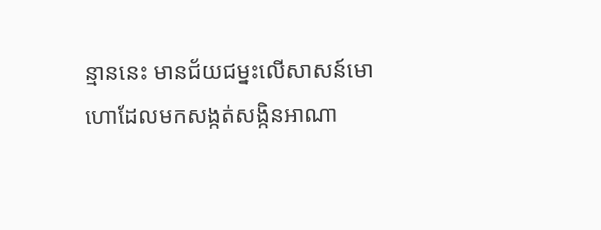ន្មាននេះ មានជ័យជម្នះលើសាសន៍មោហោដែលមកសង្កត់សង្កិនអាណា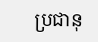ប្រជានុ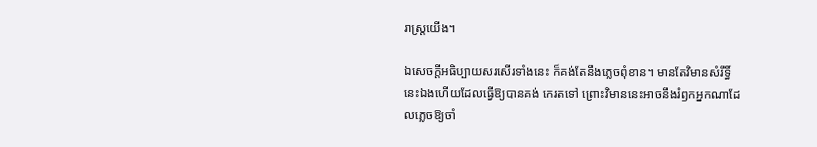រាស្ត្រយើង។

ឯសេចក្តីអធិប្បាយសរសើរទាំងនេះ ក៏គង់តែនឹងភ្លេចពុំខាន។ មានតែវិមានសំរឹទ្ធិ៍នេះឯងហើយដែលធ្វើឱ្យបានគង់ កេរតទៅ ព្រោះវិមាននេះអាចនឹងរំឭកអ្នកណាដែលភ្លេចឱ្យចាំ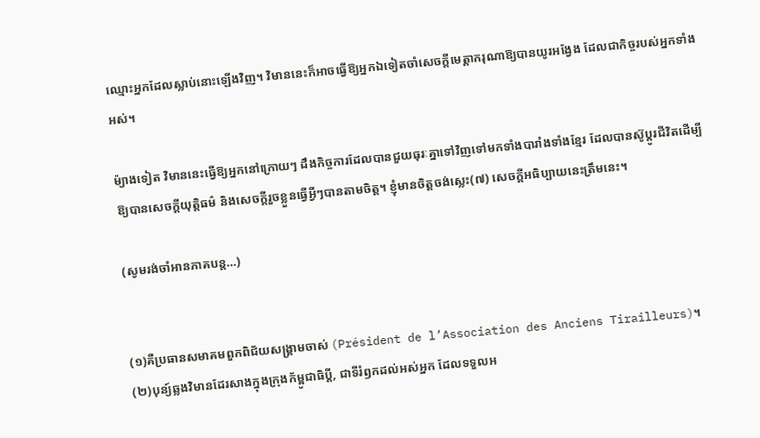ឈ្មោះអ្នកដែលស្លាប់នោះឡើងវិញ។ វិមាននេះក៏អាចធ្វើឱ្យអ្នកឯទៀតចាំសេចក្តីមេត្តាករុណាឱ្យបានយូរអង្វែង ដែលជាកិច្ចរបស់អ្នកទាំងអស់។

ម៉្យាងទៀត វិមាននេះធ្វើឱ្យអ្នកនៅក្រោយៗ ដឹងកិច្ចការដែលបានជួយធុរៈគ្នាទៅវិញទៅមកទាំងបារាំងទាំងខ្មែរ ដែលបានស៊ូប្តូរជីវិតដើម្បីឱ្យបានសេចក្តីយុត្តិធម៌ និងសេចក្តីរួចខ្លួនធ្វើអ្វីៗបានតាមចិត្ត។ ខ្ញុំមានចិត្តចង់ស្លេះ(៧) សេចក្តីអធិប្បាយនេះត្រឹមនេះ។

(សូមរង់ចាំអានភាគបន្ត…)


(១)គឺប្រធានសមាគមពួកពិជ័យសង្គ្រាមចាស់ (Président de l’Association des Anciens Tirailleurs)។
(២)បុន្យ៍ឆ្លងវិមានដែរសាងក្នុងក្រុងក័ម្ពូជាធិប្តី, ជាទីរំឭកដល់អស់អ្នក ដែលទទួលអ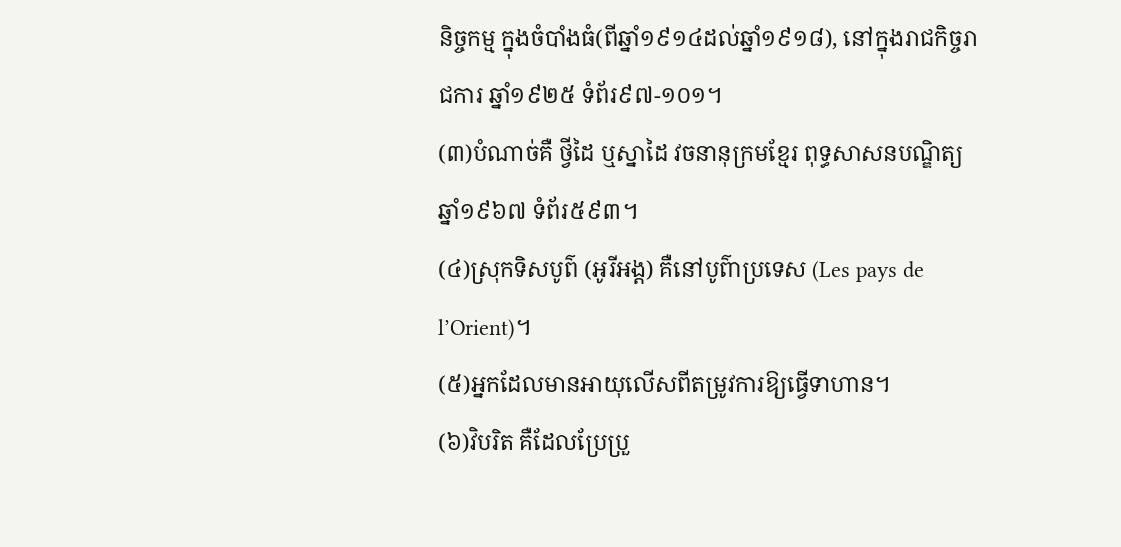និច្ចកម្ម ក្នុងចំបាំងធំ(ពីឆ្នាំ១៩១៤ដល់ឆ្នាំ១៩១៨), នៅក្នុងរាជកិច្ចរាជការ ឆ្នាំ១៩២៥ ទំព័រ៩៧-១០១។
(៣)បំណាច់គឺ ថ្វីដៃ ឬស្នាដៃ វចនានុក្រមខ្មែរ ពុទ្ធសាសនបណ្ឌិត្យ ឆ្នាំ១៩៦៧ ទំព័រ៥៩៣។
(៤)ស្រុកទិសបូព៌ (អូរីអង្ត) គឺនៅបូព៌ាប្រទេស (Les pays de l’Orient)។
(៥)អ្នកដែលមានអាយុលើសពីតម្រូវការឱ្យធ្វើទាហាន។
(៦)វិបរិត គឺដែលប្រែប្រួ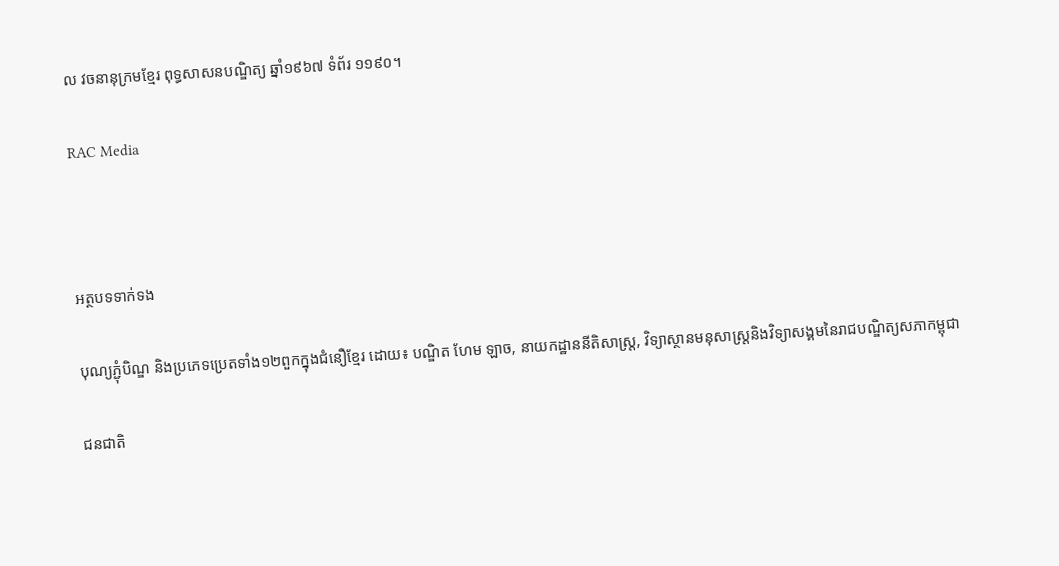ល វចនានុក្រមខ្មែរ ពុទ្ធសាសនបណ្ឌិត្យ ឆ្នាំ១៩៦៧ ទំព័រ ១១៩០។

RAC Media



អត្ថបទទាក់ទង

បុណ្យភ្ជុំបិណ្ឌ និងប្រភេទប្រេតទាំង១២ពួកក្នុងជំនឿខ្មែរ ដោយ៖ បណ្ឌិត ហែម ឡាច, នាយកដ្ឋាននីតិសាស្ត្រ, វិទ្យាស្ថានមនុសាស្ត្រនិងវិទ្យាសង្គមនៃរាជបណ្ឌិត្យសភាកម្ពុជា

ជនជាតិ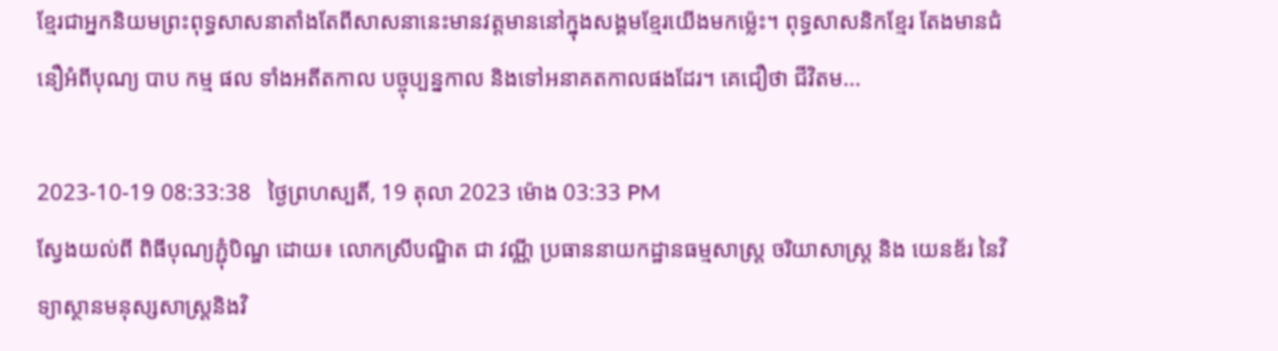ខ្មែរជាអ្នកនិយមព្រះពុទ្ធសាសនាតាំងតែពីសាសនានេះមានវត្តមាននៅក្នុងសង្គមខ្មែរយើងមកម៉្លេះ។ ពុទ្ធសាសនិកខ្មែរ តែងមានជំនឿអំពីបុណ្យ បាប កម្ម ផល ទាំងអតីតកាល បច្ចុប្បន្នកាល និងទៅអនាគតកាលផងដែរ។ គេជឿថា ជីវិតម...

2023-10-19 08:33:38   ថ្ងៃព្រហស្បតិ៍, 19 តុលា 2023 ម៉ោង 03:33 PM
ស្វែងយល់ពី ពិធីបុណ្យភ្ជុំបិណ្ឌ ដោយ៖ លោកស្រីបណ្ឌិត ជា វណ្ណី ប្រធាននាយកដ្ឋានធម្មសាស្រ្ត ចរិយាសាស្រ្ត និង យេនឌ័រ នៃវិទ្យាស្ថានមនុស្សសាស្រ្តនិងវិ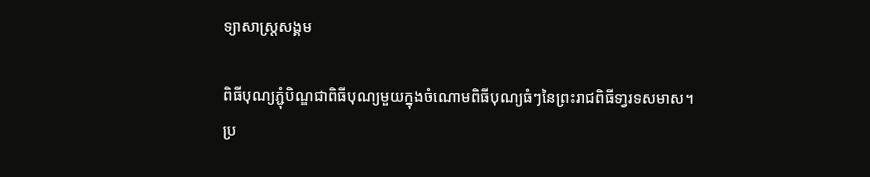ទ្យាសាស្រ្តសង្គម

ពិធីបុណ្យភ្ជុំបិណ្ឌជាពិធីបុណ្យមួយក្នុងចំណោមពិធីបុណ្យធំៗនៃព្រះរាជពិធីទា្វរទសមាស។ ប្រ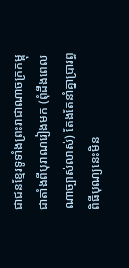ជាជនខ្មែរទូទាំងព្រះរាជាណាចក្រកម្ពុជាតាំងពីបុរាណរៀងមក (ពុំដឹងពេលណាច្បាស់លាស់) តែងតែនាំគ្នាប្រារព្ធពិធីបុណ្យនេះមិន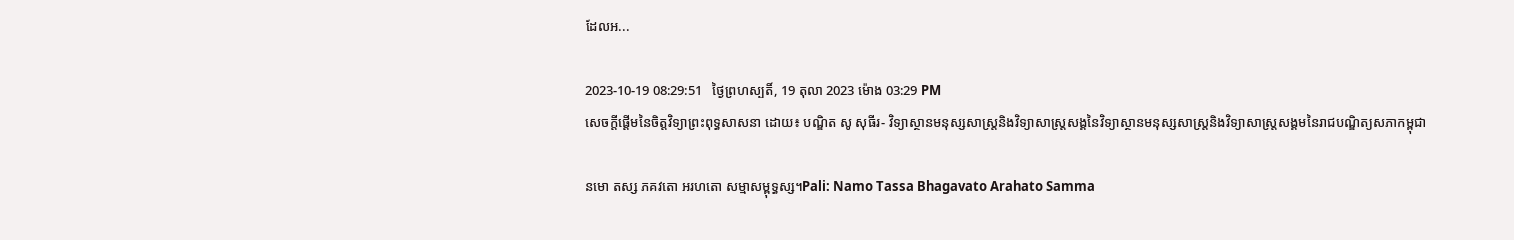ដែលអ...

2023-10-19 08:29:51   ថ្ងៃព្រហស្បតិ៍, 19 តុលា 2023 ម៉ោង 03:29 PM
សេចក្ដីផ្ដើមនៃចិត្តវិទ្យាព្រះពុទ្ធសាសនា ដោយ៖ បណ្ឌិត សូ សុធីរ- វិទ្យាស្ថានមនុស្សសាស្ត្រនិងវិទ្យាសាស្ត្រសង្គនៃវិទ្យាស្ថានមនុស្សសាស្រ្តនិងវិទ្យាសាស្រ្តសង្គមនៃរាជបណ្ឌិត្យសភាកម្ពុជា

នមោ តស្ស ភគវតោ អរហតោ សម្មាសម្ពុទ្ធស្ស។Pali: Namo Tassa Bhagavato Arahato Samma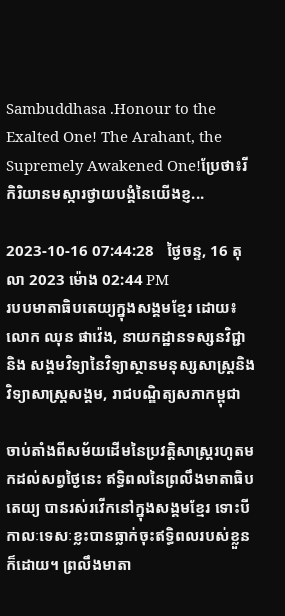Sambuddhasa .Honour to the Exalted One! The Arahant, the Supremely Awakened One!ប្រែថា៖រីកិរិយានមស្ការថ្វាយបង្គំនៃយើងខ្ញ...

2023-10-16 07:44:28   ថ្ងៃចន្ទ, 16 តុលា 2023 ម៉ោង 02:44 PM
របបមាតាធិបតេយ្យក្នុងសង្គមខ្មែរ ដោយ៖ លោក ឈុន ផាវ៉េង, នាយកដ្ឋានទស្សនវិជ្ជា និង សង្គមវិទ្យានៃវិទ្យាស្ថានមនុស្សសាស្រ្តនិងវិទ្យាសាស្រ្តសង្គម, រាជបណ្ឌិត្យសភាកម្ពុជា

ចាប់តាំងពីសម័យដើមនៃប្រវត្តិសាស្ត្ររហូតមកដល់សព្វថ្ងៃនេះ ឥទ្ធិពលនៃព្រលឹងមាតាធិបតេយ្យ បានរស់រវើកនៅក្នុងសង្គមខ្មែរ ទោះបីកាលៈទេសៈខ្លះបានធ្លាក់ចុះឥទ្ធិពលរបស់ខ្លួនក៏ដោយ។ ព្រលឹងមាតា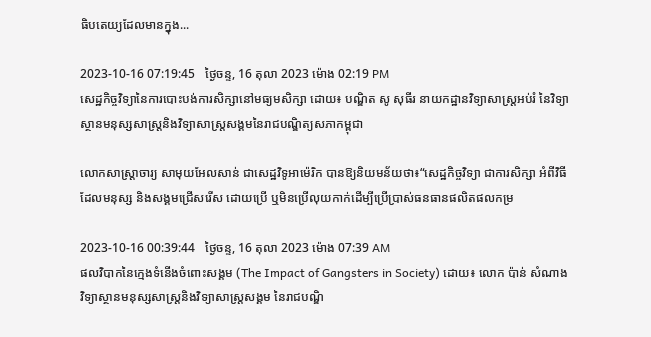ធិបតេយ្យដែលមានក្នុង...

2023-10-16 07:19:45   ថ្ងៃចន្ទ, 16 តុលា 2023 ម៉ោង 02:19 PM
សេដ្ឋកិច្ចវិទ្យានៃការបោះបង់ការសិក្សានៅមធ្យមសិក្សា ដោយ៖ បណ្ឌិត សូ សុធីរ នាយកដ្ឋានវិទ្យាសាស្ត្រអប់រំ នៃវិទ្យាស្ថានមនុស្សសាស្ត្រនិងវិទ្យាសាស្ត្រសង្គមនៃរាជបណ្ឌិត្យសភាកម្ពុជា

លោកសាស្ដ្រាចារ្យ សាមុយអែលសាន់ ជាសេដ្ឋវិទូអាម៉េរិក បានឱ្យនិយមន័យថា៖“សេដ្ឋកិច្ចវិទ្យា ជាការសិក្សា អំពីវិធីដែលមនុស្ស និងសង្គមជ្រើសរើស ដោយប្រើ ឬមិនប្រើលុយកាក់ដើម្បីប្រើប្រាស់ធនធានផលិតផលកម្រ

2023-10-16 00:39:44   ថ្ងៃចន្ទ, 16 តុលា 2023 ម៉ោង 07:39 AM
ផលវិបាកនៃក្មេងទំនើងចំពោះសង្គម (The Impact of Gangsters in Society) ដោយ៖ លោក ប៉ាន់ សំណាង វិទ្យាស្ថានមនុស្សសាស្ដ្រនិងវិទ្យាសាស្ដ្រសង្គម នៃរាជបណ្ឌិ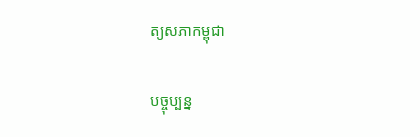ត្យសភាកម្ពុជា

បច្ចុប្បន្ន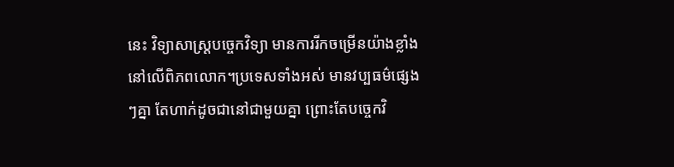នេះ វិទ្យាសាស្ដ្របច្ចេកវិទ្យា មានការរីកចម្រើនយ៉ាងខ្លាំងនៅលើពិភពលោក។ប្រទេសទាំងអស់ មានវប្បធម៌ផ្សេងៗគ្នា តែហាក់ដូចជានៅជាមួយគ្នា ព្រោះតែបច្ចេកវិ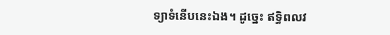ទ្យាទំនើបនេះឯង។ ដូច្នេះ ឥទ្ធិពលវ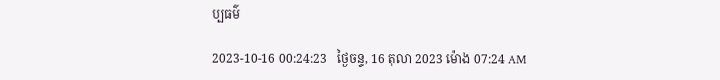ប្បធម៌

2023-10-16 00:24:23   ថ្ងៃចន្ទ, 16 តុលា 2023 ម៉ោង 07:24 AM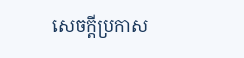សេចក្តីប្រកាស